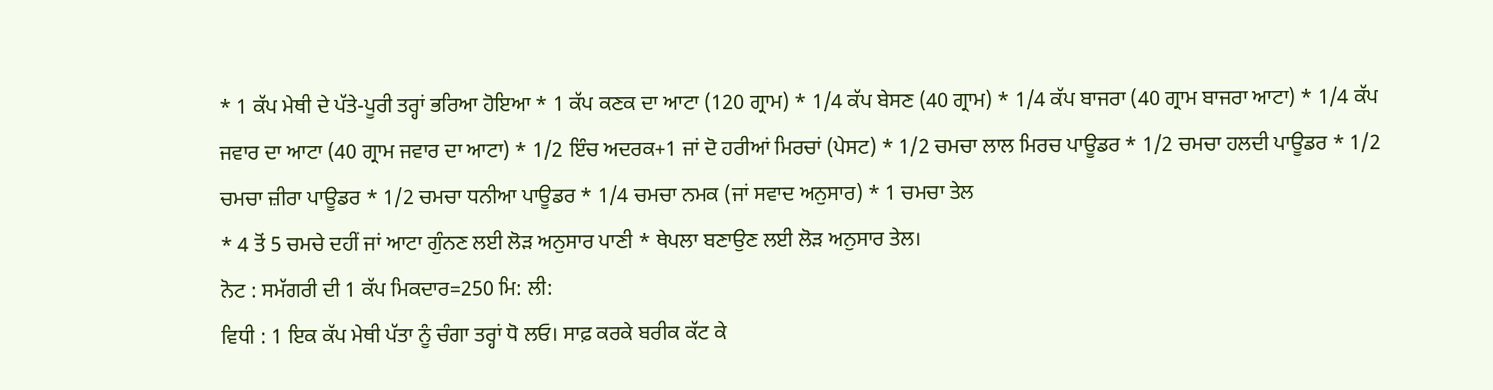* 1 ਕੱਪ ਮੇਥੀ ਦੇ ਪੱਤੇ-ਪੂਰੀ ਤਰ੍ਹਾਂ ਭਰਿਆ ਹੋਇਆ * 1 ਕੱਪ ਕਣਕ ਦਾ ਆਟਾ (120 ਗ੍ਰਾਮ) * 1/4 ਕੱਪ ਬੇਸਣ (40 ਗ੍ਰਾਮ) * 1/4 ਕੱਪ ਬਾਜਰਾ (40 ਗ੍ਰਾਮ ਬਾਜਰਾ ਆਟਾ) * 1/4 ਕੱਪ ਜਵਾਰ ਦਾ ਆਟਾ (40 ਗ੍ਰਾਮ ਜਵਾਰ ਦਾ ਆਟਾ) * 1/2 ਇੰਚ ਅਦਰਕ+1 ਜਾਂ ਦੋ ਹਰੀਆਂ ਮਿਰਚਾਂ (ਪੇਸਟ) * 1/2 ਚਮਚਾ ਲਾਲ ਮਿਰਚ ਪਾਊਡਰ * 1/2 ਚਮਚਾ ਹਲਦੀ ਪਾਊਡਰ * 1/2 ਚਮਚਾ ਜ਼ੀਰਾ ਪਾਊਡਰ * 1/2 ਚਮਚਾ ਧਨੀਆ ਪਾਊਡਰ * 1/4 ਚਮਚਾ ਨਮਕ (ਜਾਂ ਸਵਾਦ ਅਨੁਸਾਰ) * 1 ਚਮਚਾ ਤੇਲ
* 4 ਤੋਂ 5 ਚਮਚੇ ਦਹੀਂ ਜਾਂ ਆਟਾ ਗੁੰਨਣ ਲਈ ਲੋੜ ਅਨੁਸਾਰ ਪਾਣੀ * ਥੇਪਲਾ ਬਣਾਉਣ ਲਈ ਲੋੜ ਅਨੁਸਾਰ ਤੇਲ।
ਨੋਟ : ਸਮੱਗਰੀ ਦੀ 1 ਕੱਪ ਮਿਕਦਾਰ=250 ਮਿ: ਲੀ:
ਵਿਧੀ : 1 ਇਕ ਕੱਪ ਮੇਥੀ ਪੱਤਾ ਨੂੰ ਚੰਗਾ ਤਰ੍ਹਾਂ ਧੋ ਲਓ। ਸਾਫ਼ ਕਰਕੇ ਬਰੀਕ ਕੱਟ ਕੇ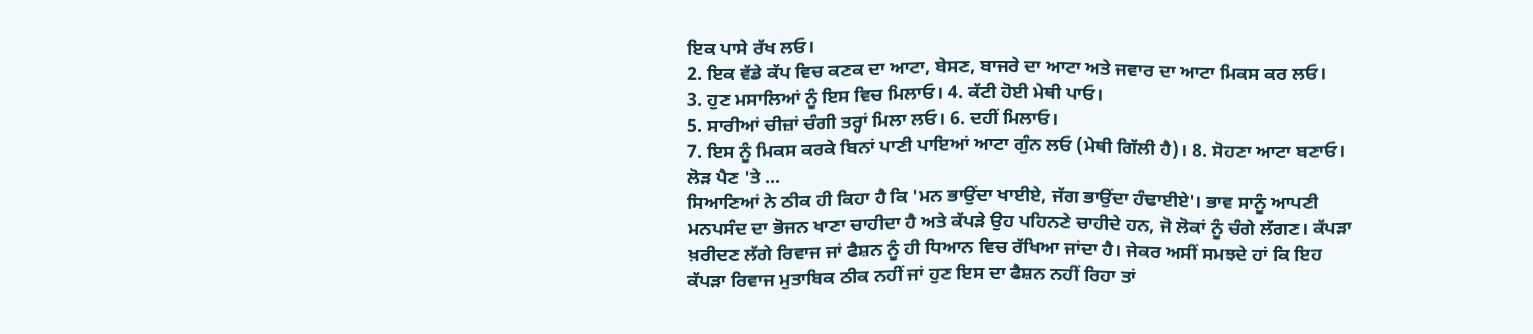ਇਕ ਪਾਸੇ ਰੱਖ ਲਓ।
2. ਇਕ ਵੱਡੇ ਕੱਪ ਵਿਚ ਕਣਕ ਦਾ ਆਟਾ, ਬੇਸਣ, ਬਾਜਰੇ ਦਾ ਆਟਾ ਅਤੇ ਜਵਾਰ ਦਾ ਆਟਾ ਮਿਕਸ ਕਰ ਲਓ।
3. ਹੁਣ ਮਸਾਲਿਆਂ ਨੂੰ ਇਸ ਵਿਚ ਮਿਲਾਓ। 4. ਕੱਟੀ ਹੋਈ ਮੇਥੀ ਪਾਓ।
5. ਸਾਰੀਆਂ ਚੀਜ਼ਾਂ ਚੰਗੀ ਤਰ੍ਹਾਂ ਮਿਲਾ ਲਓ। 6. ਦਹੀਂ ਮਿਲਾਓ।
7. ਇਸ ਨੂੰ ਮਿਕਸ ਕਰਕੇ ਬਿਨਾਂ ਪਾਣੀ ਪਾਇਆਂ ਆਟਾ ਗੁੰਨ ਲਓ (ਮੇਥੀ ਗਿੱਲੀ ਹੈ)। 8. ਸੋਹਣਾ ਆਟਾ ਬਣਾਓ। ਲੋੜ ਪੈਣ 'ਤੇ ...
ਸਿਆਣਿਆਂ ਨੇ ਠੀਕ ਹੀ ਕਿਹਾ ਹੈ ਕਿ 'ਮਨ ਭਾਉਂਦਾ ਖਾਈਏ, ਜੱਗ ਭਾਉਂਦਾ ਹੰਢਾਈਏ'। ਭਾਵ ਸਾਨੂੰ ਆਪਣੀ ਮਨਪਸੰਦ ਦਾ ਭੋਜਨ ਖਾਣਾ ਚਾਹੀਦਾ ਹੈ ਅਤੇ ਕੱਪੜੇ ਉਹ ਪਹਿਨਣੇ ਚਾਹੀਦੇ ਹਨ, ਜੋ ਲੋਕਾਂ ਨੂੰ ਚੰਗੇ ਲੱਗਣ। ਕੱਪੜਾ ਖ਼ਰੀਦਣ ਲੱਗੇ ਰਿਵਾਜ ਜਾਂ ਫੈਸ਼ਨ ਨੂੰ ਹੀ ਧਿਆਨ ਵਿਚ ਰੱਖਿਆ ਜਾਂਦਾ ਹੈ। ਜੇਕਰ ਅਸੀਂ ਸਮਝਦੇ ਹਾਂ ਕਿ ਇਹ ਕੱਪੜਾ ਰਿਵਾਜ ਮੁਤਾਬਿਕ ਠੀਕ ਨਹੀਂ ਜਾਂ ਹੁਣ ਇਸ ਦਾ ਫੈਸ਼ਨ ਨਹੀਂ ਰਿਹਾ ਤਾਂ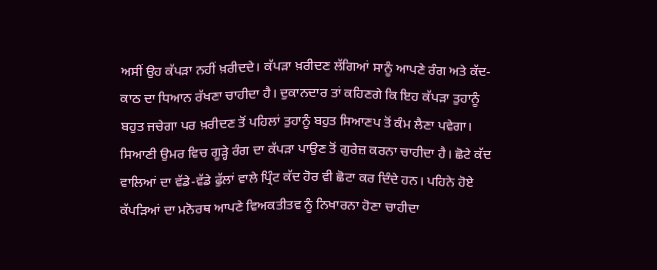ਅਸੀਂ ਉਹ ਕੱਪੜਾ ਨਹੀਂ ਖ਼ਰੀਦਦੇ। ਕੱਪੜਾ ਖ਼ਰੀਦਣ ਲੱਗਿਆਂ ਸਾਨੂੰ ਆਪਣੇ ਰੰਗ ਅਤੇ ਕੱਦ-ਕਾਠ ਦਾ ਧਿਆਨ ਰੱਖਣਾ ਚਾਹੀਦਾ ਹੈ। ਦੁਕਾਨਦਾਰ ਤਾਂ ਕਹਿਣਗੇ ਕਿ ਇਹ ਕੱਪੜਾ ਤੁਹਾਨੂੰ ਬਹੁਤ ਜਚੇਗਾ ਪਰ ਖ਼ਰੀਦਣ ਤੋਂ ਪਹਿਲਾਂ ਤੁਹਾਨੂੰ ਬਹੁਤ ਸਿਆਣਪ ਤੋਂ ਕੰਮ ਲੈਣਾ ਪਵੇਗਾ। ਸਿਆਣੀ ਉਮਰ ਵਿਚ ਗੂੜ੍ਹੇ ਰੰਗ ਦਾ ਕੱਪੜਾ ਪਾਉਣ ਤੋਂ ਗੁਰੇਜ਼ ਕਰਨਾ ਚਾਹੀਦਾ ਹੈ। ਛੋਟੇ ਕੱਦ ਵਾਲਿਆਂ ਦਾ ਵੱਡੇ-ਵੱਡੇ ਫੁੱਲਾਂ ਵਾਲੇ ਪ੍ਰਿੰਟ ਕੱਦ ਹੋਰ ਵੀ ਛੋਟਾ ਕਰ ਦਿੰਦੇ ਹਨ। ਪਹਿਨੇ ਹੋਏ ਕੱਪੜਿਆਂ ਦਾ ਮਨੋਰਥ ਆਪਣੇ ਵਿਅਕਤੀਤਵ ਨੂੰ ਨਿਖਾਰਨਾ ਹੋਣਾ ਚਾਹੀਦਾ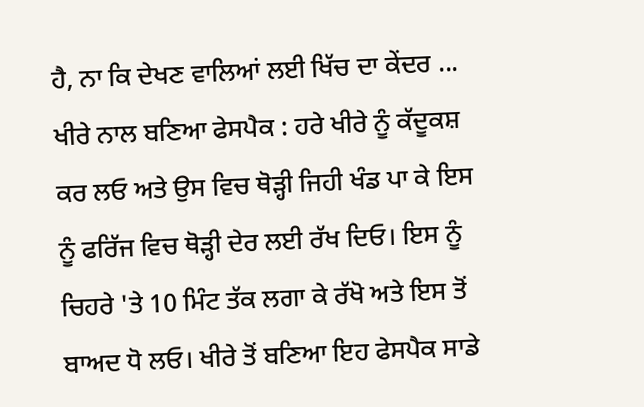ਹੈ, ਨਾ ਕਿ ਦੇਖਣ ਵਾਲਿਆਂ ਲਈ ਖਿੱਚ ਦਾ ਕੇਂਦਰ ...
ਖੀਰੇ ਨਾਲ ਬਣਿਆ ਫੇਸਪੈਕ : ਹਰੇ ਖੀਰੇ ਨੂੰ ਕੱਦੂਕਸ਼ ਕਰ ਲਓ ਅਤੇ ਉਸ ਵਿਚ ਥੋੜ੍ਹੀ ਜਿਹੀ ਖੰਡ ਪਾ ਕੇ ਇਸ ਨੂੰ ਫਰਿੱਜ ਵਿਚ ਥੋੜ੍ਹੀ ਦੇਰ ਲਈ ਰੱਖ ਦਿਓ। ਇਸ ਨੂੰ ਚਿਹਰੇ 'ਤੇ 10 ਮਿੰਟ ਤੱਕ ਲਗਾ ਕੇ ਰੱਖੋ ਅਤੇ ਇਸ ਤੋਂ ਬਾਅਦ ਧੋ ਲਓ। ਖੀਰੇ ਤੋਂ ਬਣਿਆ ਇਹ ਫੇਸਪੈਕ ਸਾਡੇ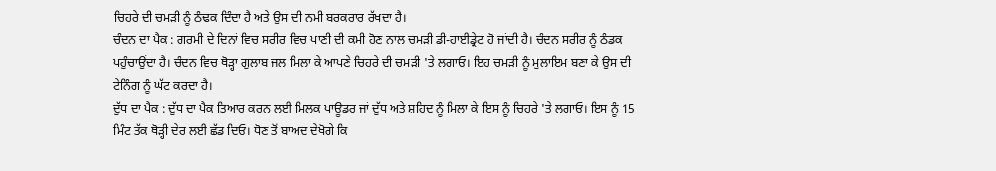ਚਿਹਰੇ ਦੀ ਚਮੜੀ ਨੂੰ ਠੰਢਕ ਦਿੰਦਾ ਹੈ ਅਤੇ ਉਸ ਦੀ ਨਮੀ ਬਰਕਰਾਰ ਰੱਖਦਾ ਹੈ।
ਚੰਦਨ ਦਾ ਪੈਕ : ਗਰਮੀ ਦੇ ਦਿਨਾਂ ਵਿਚ ਸਰੀਰ ਵਿਚ ਪਾਣੀ ਦੀ ਕਮੀ ਹੋਣ ਨਾਲ ਚਮੜੀ ਡੀ-ਹਾਈਡ੍ਰੇਟ ਹੋ ਜਾਂਦੀ ਹੈ। ਚੰਦਨ ਸਰੀਰ ਨੂੰ ਠੰਡਕ ਪਹੁੰਚਾਉਂਦਾ ਹੈ। ਚੰਦਨ ਵਿਚ ਥੋੜ੍ਹਾ ਗੁਲਾਬ ਜਲ ਮਿਲਾ ਕੇ ਆਪਣੇ ਚਿਹਰੇ ਦੀ ਚਮੜੀ 'ਤੇ ਲਗਾਓ। ਇਹ ਚਮੜੀ ਨੂੰ ਮੁਲਾਇਮ ਬਣਾ ਕੇ ਉਸ ਦੀ ਟੇਨਿੰਗ ਨੂੰ ਘੱਟ ਕਰਦਾ ਹੈ।
ਦੁੱਧ ਦਾ ਪੈਕ : ਦੁੱਧ ਦਾ ਪੈਕ ਤਿਆਰ ਕਰਨ ਲਈ ਮਿਲਕ ਪਾਊਡਰ ਜਾਂ ਦੁੱਧ ਅਤੇ ਸ਼ਹਿਦ ਨੂੰ ਮਿਲਾ ਕੇ ਇਸ ਨੂੰ ਚਿਹਰੇ 'ਤੇ ਲਗਾਓ। ਇਸ ਨੂੰ 15 ਮਿੰਟ ਤੱਕ ਥੋੜ੍ਹੀ ਦੇਰ ਲਈ ਛੱਡ ਦਿਓ। ਧੋਣ ਤੋਂ ਬਾਅਦ ਦੇਖੋਗੇ ਕਿ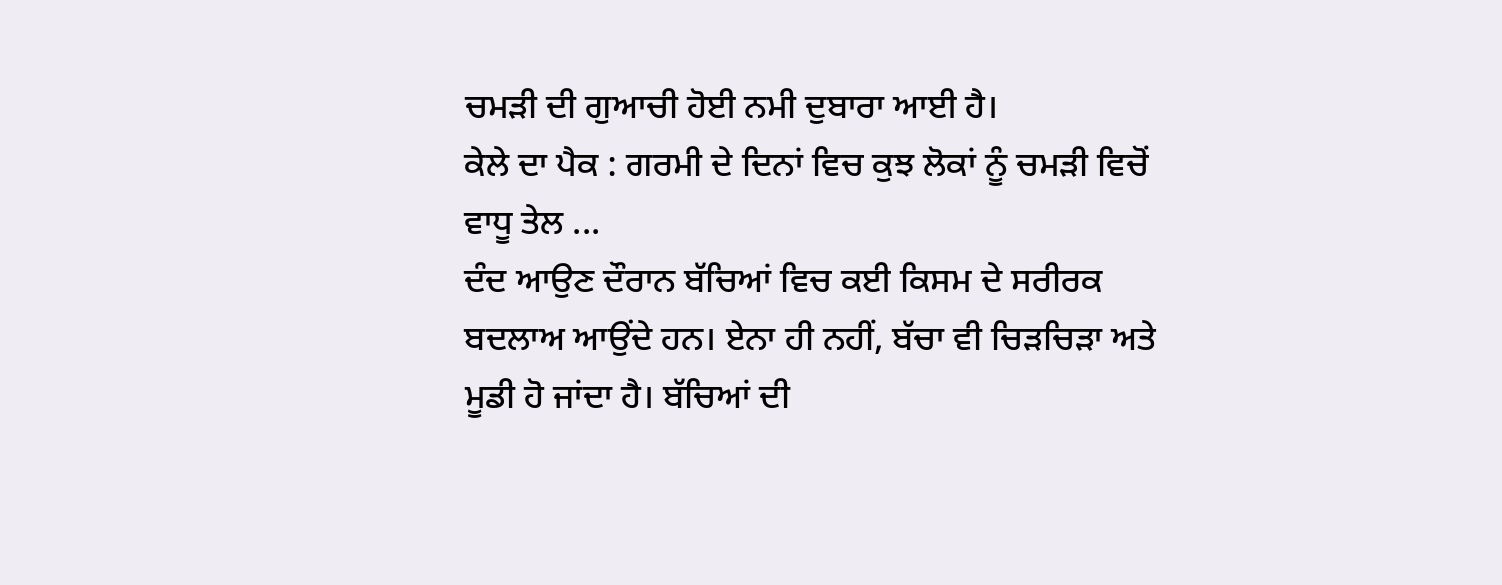ਚਮੜੀ ਦੀ ਗੁਆਚੀ ਹੋਈ ਨਮੀ ਦੁਬਾਰਾ ਆਈ ਹੈ।
ਕੇਲੇ ਦਾ ਪੈਕ : ਗਰਮੀ ਦੇ ਦਿਨਾਂ ਵਿਚ ਕੁਝ ਲੋਕਾਂ ਨੂੰ ਚਮੜੀ ਵਿਚੋਂ ਵਾਧੂ ਤੇਲ ...
ਦੰਦ ਆਉਣ ਦੌਰਾਨ ਬੱਚਿਆਂ ਵਿਚ ਕਈ ਕਿਸਮ ਦੇ ਸਰੀਰਕ ਬਦਲਾਅ ਆਉਂਦੇ ਹਨ। ਏਨਾ ਹੀ ਨਹੀਂ, ਬੱਚਾ ਵੀ ਚਿੜਚਿੜਾ ਅਤੇ ਮੂਡੀ ਹੋ ਜਾਂਦਾ ਹੈ। ਬੱਚਿਆਂ ਦੀ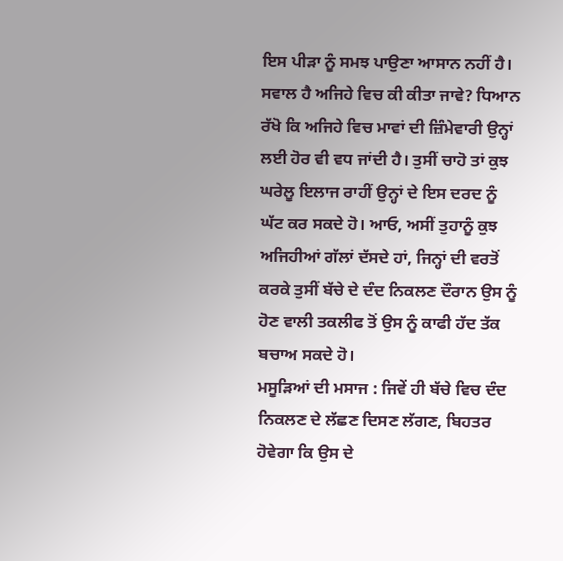ਇਸ ਪੀੜਾ ਨੂੰ ਸਮਝ ਪਾਉਣਾ ਆਸਾਨ ਨਹੀਂ ਹੈ। ਸਵਾਲ ਹੈ ਅਜਿਹੇ ਵਿਚ ਕੀ ਕੀਤਾ ਜਾਵੇ? ਧਿਆਨ ਰੱਖੋ ਕਿ ਅਜਿਹੇ ਵਿਚ ਮਾਵਾਂ ਦੀ ਜ਼ਿੰਮੇਵਾਰੀ ਉਨ੍ਹਾਂ ਲਈ ਹੋਰ ਵੀ ਵਧ ਜਾਂਦੀ ਹੈ। ਤੁਸੀਂ ਚਾਹੋ ਤਾਂ ਕੁਝ ਘਰੇਲੂ ਇਲਾਜ ਰਾਹੀਂ ਉਨ੍ਹਾਂ ਦੇ ਇਸ ਦਰਦ ਨੂੰ ਘੱਟ ਕਰ ਸਕਦੇ ਹੋ। ਆਓ, ਅਸੀਂ ਤੁਹਾਨੂੰ ਕੁਝ ਅਜਿਹੀਆਂ ਗੱਲਾਂ ਦੱਸਦੇ ਹਾਂ, ਜਿਨ੍ਹਾਂ ਦੀ ਵਰਤੋਂ ਕਰਕੇ ਤੁਸੀਂ ਬੱਚੇ ਦੇ ਦੰਦ ਨਿਕਲਣ ਦੌਰਾਨ ਉਸ ਨੂੰ ਹੋਣ ਵਾਲੀ ਤਕਲੀਫ ਤੋਂ ਉਸ ਨੂੰ ਕਾਫੀ ਹੱਦ ਤੱਕ ਬਚਾਅ ਸਕਦੇ ਹੋ।
ਮਸੂੜਿਆਂ ਦੀ ਮਸਾਜ : ਜਿਵੇਂ ਹੀ ਬੱਚੇ ਵਿਚ ਦੰਦ ਨਿਕਲਣ ਦੇ ਲੱਛਣ ਦਿਸਣ ਲੱਗਣ, ਬਿਹਤਰ ਹੋਵੇਗਾ ਕਿ ਉਸ ਦੇ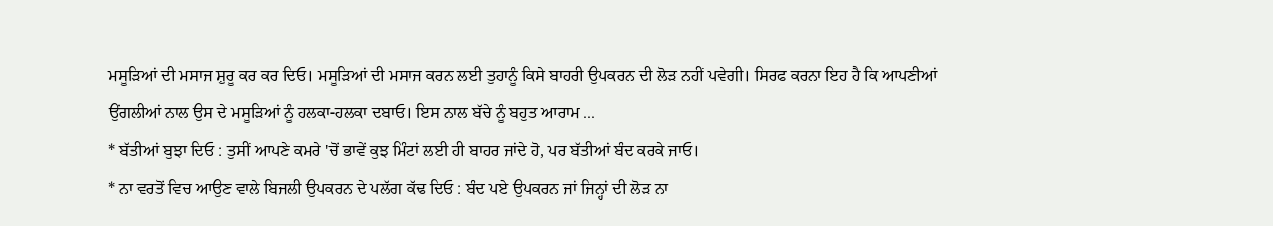ਮਸੂੜਿਆਂ ਦੀ ਮਸਾਜ ਸ਼ੁਰੂ ਕਰ ਕਰ ਦਿਓ। ਮਸੂੜਿਆਂ ਦੀ ਮਸਾਜ ਕਰਨ ਲਈ ਤੁਹਾਨੂੰ ਕਿਸੇ ਬਾਹਰੀ ਉਪਕਰਨ ਦੀ ਲੋੜ ਨਹੀਂ ਪਵੇਗੀ। ਸਿਰਫ ਕਰਨਾ ਇਹ ਹੈ ਕਿ ਆਪਣੀਆਂ ਉਂਗਲੀਆਂ ਨਾਲ ਉਸ ਦੇ ਮਸੂੜਿਆਂ ਨੂੰ ਹਲਕਾ-ਹਲਕਾ ਦਬਾਓ। ਇਸ ਨਾਲ ਬੱਚੇ ਨੂੰ ਬਹੁਤ ਆਰਾਮ ...
* ਬੱਤੀਆਂ ਬੁਝਾ ਦਿਓ : ਤੁਸੀਂ ਆਪਣੇ ਕਮਰੇ 'ਚੋਂ ਭਾਵੇਂ ਕੁਝ ਮਿੰਟਾਂ ਲਈ ਹੀ ਬਾਹਰ ਜਾਂਦੇ ਹੋ, ਪਰ ਬੱਤੀਆਂ ਬੰਦ ਕਰਕੇ ਜਾਓ।
* ਨਾ ਵਰਤੋਂ ਵਿਚ ਆਉਣ ਵਾਲੇ ਬਿਜਲੀ ਉਪਕਰਨ ਦੇ ਪਲੱਗ ਕੱਢ ਦਿਓ : ਬੰਦ ਪਏ ਉਪਕਰਨ ਜਾਂ ਜਿਨ੍ਹਾਂ ਦੀ ਲੋੜ ਨਾ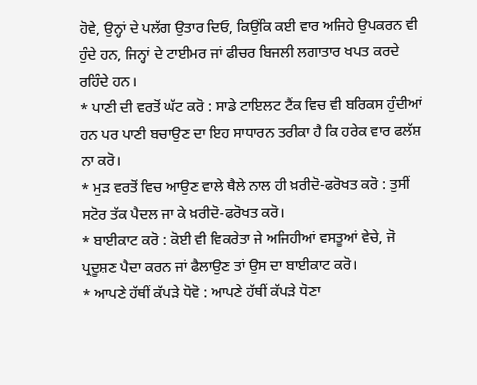ਹੋਵੇ, ਉਨ੍ਹਾਂ ਦੇ ਪਲੱਗ ਉਤਾਰ ਦਿਓ, ਕਿਉਂਕਿ ਕਈ ਵਾਰ ਅਜਿਹੇ ਉਪਕਰਨ ਵੀ ਹੁੰਦੇ ਹਨ, ਜਿਨ੍ਹਾਂ ਦੇ ਟਾਈਮਰ ਜਾਂ ਫੀਚਰ ਬਿਜਲੀ ਲਗਾਤਾਰ ਖਪਤ ਕਰਦੇ ਰਹਿੰਦੇ ਹਨ।
* ਪਾਣੀ ਦੀ ਵਰਤੋਂ ਘੱਟ ਕਰੋ : ਸਾਡੇ ਟਾਇਲਟ ਟੈਂਕ ਵਿਚ ਵੀ ਬਰਿਕਸ ਹੁੰਦੀਆਂ ਹਨ ਪਰ ਪਾਣੀ ਬਚਾਉਣ ਦਾ ਇਹ ਸਾਧਾਰਨ ਤਰੀਕਾ ਹੈ ਕਿ ਹਰੇਕ ਵਾਰ ਫਲੱਸ਼ ਨਾ ਕਰੋ।
* ਮੁੜ ਵਰਤੋਂ ਵਿਚ ਆਉਣ ਵਾਲੇ ਥੈਲੇ ਨਾਲ ਹੀ ਖ਼ਰੀਦੋ-ਫਰੋਖਤ ਕਰੋ : ਤੁਸੀਂ ਸਟੋਰ ਤੱਕ ਪੈਦਲ ਜਾ ਕੇ ਖ਼ਰੀਦੋ-ਫਰੋਖਤ ਕਰੋ।
* ਬਾਈਕਾਟ ਕਰੋ : ਕੋਈ ਵੀ ਵਿਕਰੇਤਾ ਜੇ ਅਜਿਹੀਆਂ ਵਸਤੂਆਂ ਵੇਚੇ, ਜੋ ਪ੍ਰਦੂਸ਼ਣ ਪੈਦਾ ਕਰਨ ਜਾਂ ਫੈਲਾਉਣ ਤਾਂ ਉਸ ਦਾ ਬਾਈਕਾਟ ਕਰੋ।
* ਆਪਣੇ ਹੱਥੀਂ ਕੱਪੜੇ ਧੋਵੋ : ਆਪਣੇ ਹੱਥੀਂ ਕੱਪੜੇ ਧੋਣਾ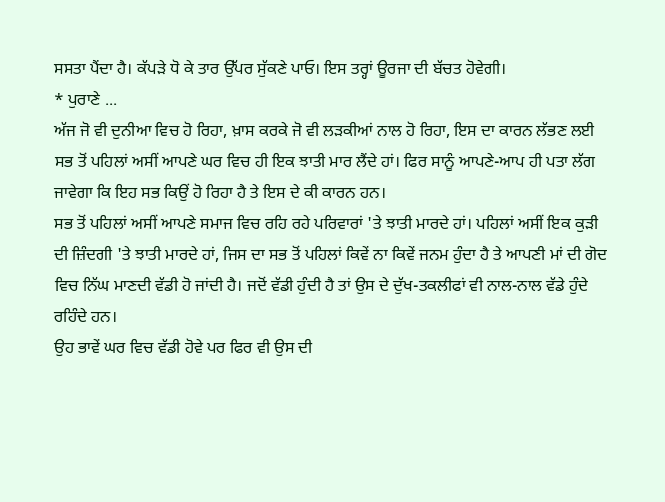ਸਸਤਾ ਪੈਂਦਾ ਹੈ। ਕੱਪੜੇ ਧੋ ਕੇ ਤਾਰ ਉੱਪਰ ਸੁੱਕਣੇ ਪਾਓ। ਇਸ ਤਰ੍ਹਾਂ ਊਰਜਾ ਦੀ ਬੱਚਤ ਹੋਵੇਗੀ।
* ਪੁਰਾਣੇ ...
ਅੱਜ ਜੋ ਵੀ ਦੁਨੀਆ ਵਿਚ ਹੋ ਰਿਹਾ, ਖ਼ਾਸ ਕਰਕੇ ਜੋ ਵੀ ਲੜਕੀਆਂ ਨਾਲ ਹੋ ਰਿਹਾ, ਇਸ ਦਾ ਕਾਰਨ ਲੱਭਣ ਲਈ ਸਭ ਤੋਂ ਪਹਿਲਾਂ ਅਸੀਂ ਆਪਣੇ ਘਰ ਵਿਚ ਹੀ ਇਕ ਝਾਤੀ ਮਾਰ ਲੈਂਦੇ ਹਾਂ। ਫਿਰ ਸਾਨੂੰ ਆਪਣੇ-ਆਪ ਹੀ ਪਤਾ ਲੱਗ ਜਾਵੇਗਾ ਕਿ ਇਹ ਸਭ ਕਿਉਂ ਹੋ ਰਿਹਾ ਹੈ ਤੇ ਇਸ ਦੇ ਕੀ ਕਾਰਨ ਹਨ।
ਸਭ ਤੋਂ ਪਹਿਲਾਂ ਅਸੀਂ ਆਪਣੇ ਸਮਾਜ ਵਿਚ ਰਹਿ ਰਹੇ ਪਰਿਵਾਰਾਂ 'ਤੇ ਝਾਤੀ ਮਾਰਦੇ ਹਾਂ। ਪਹਿਲਾਂ ਅਸੀਂ ਇਕ ਕੁੜੀ ਦੀ ਜ਼ਿੰਦਗੀ 'ਤੇ ਝਾਤੀ ਮਾਰਦੇ ਹਾਂ, ਜਿਸ ਦਾ ਸਭ ਤੋਂ ਪਹਿਲਾਂ ਕਿਵੇਂ ਨਾ ਕਿਵੇਂ ਜਨਮ ਹੁੰਦਾ ਹੈ ਤੇ ਆਪਣੀ ਮਾਂ ਦੀ ਗੋਦ ਵਿਚ ਨਿੱਘ ਮਾਣਦੀ ਵੱਡੀ ਹੋ ਜਾਂਦੀ ਹੈ। ਜਦੋਂ ਵੱਡੀ ਹੁੰਦੀ ਹੈ ਤਾਂ ਉਸ ਦੇ ਦੁੱਖ-ਤਕਲੀਫਾਂ ਵੀ ਨਾਲ-ਨਾਲ ਵੱਡੇ ਹੁੰਦੇ ਰਹਿੰਦੇ ਹਨ।
ਉਹ ਭਾਵੇਂ ਘਰ ਵਿਚ ਵੱਡੀ ਹੋਵੇ ਪਰ ਫਿਰ ਵੀ ਉਸ ਦੀ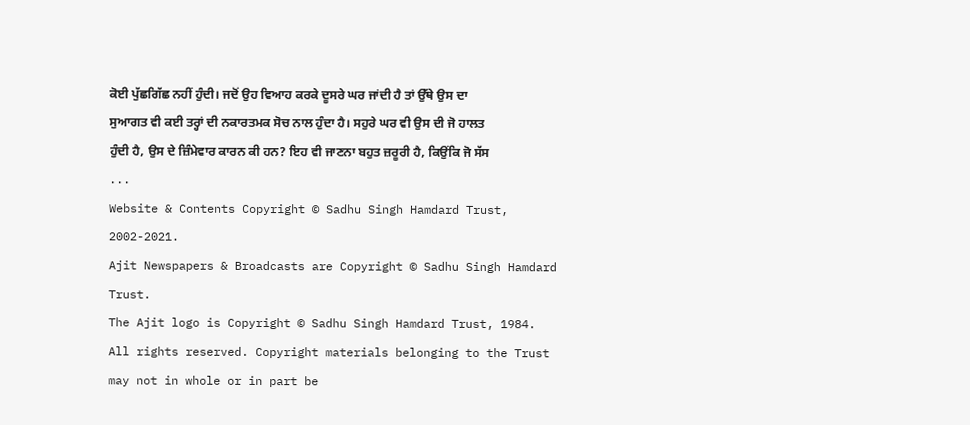ਕੋਈ ਪੁੱਛਗਿੱਛ ਨਹੀਂ ਹੁੰਦੀ। ਜਦੋਂ ਉਹ ਵਿਆਹ ਕਰਕੇ ਦੂਸਰੇ ਘਰ ਜਾਂਦੀ ਹੈ ਤਾਂ ਉੱਥੇ ਉਸ ਦਾ ਸੁਆਗਤ ਵੀ ਕਈ ਤਰ੍ਹਾਂ ਦੀ ਨਕਾਰਤਮਕ ਸੋਚ ਨਾਲ ਹੁੰਦਾ ਹੈ। ਸਹੁਰੇ ਘਰ ਵੀ ਉਸ ਦੀ ਜੋ ਹਾਲਤ ਹੁੰਦੀ ਹੈ, ਉਸ ਦੇ ਜ਼ਿੰਮੇਵਾਰ ਕਾਰਨ ਕੀ ਹਨ? ਇਹ ਵੀ ਜਾਣਨਾ ਬਹੁਤ ਜ਼ਰੂਰੀ ਹੈ, ਕਿਉਂਕਿ ਜੋ ਸੱਸ ...
Website & Contents Copyright © Sadhu Singh Hamdard Trust, 2002-2021.
Ajit Newspapers & Broadcasts are Copyright © Sadhu Singh Hamdard Trust.
The Ajit logo is Copyright © Sadhu Singh Hamdard Trust, 1984.
All rights reserved. Copyright materials belonging to the Trust may not in whole or in part be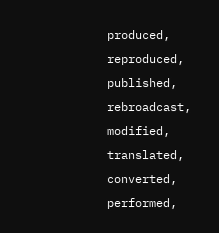produced, reproduced, published, rebroadcast, modified, translated, converted, performed,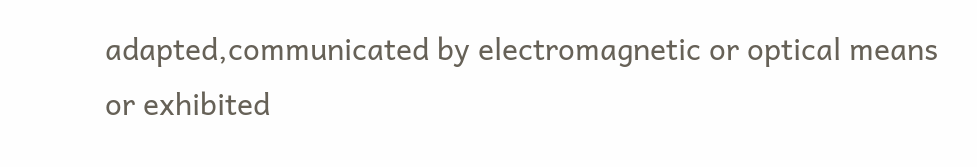adapted,communicated by electromagnetic or optical means or exhibited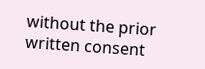without the prior written consent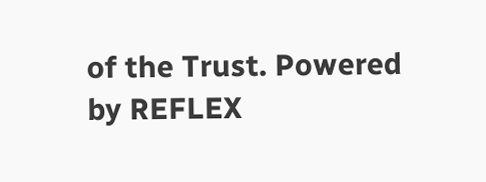of the Trust. Powered
by REFLEX